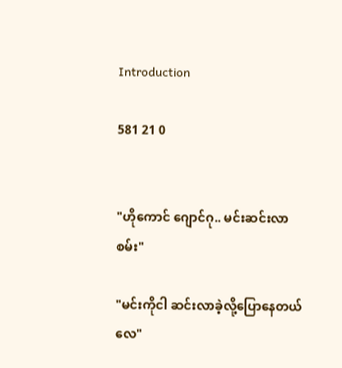Introduction

581 21 0


"ဟိုကောင် ဂျောင်ဂု.. မင်းဆင်းလာစမ်း"

"မင်းကိုငါ ဆင်းလာခဲ့လို့ပြောနေတယ်လေ"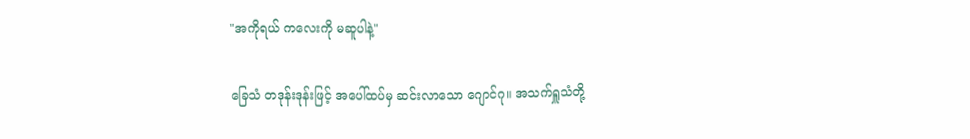"အကိုရယ် ကလေးကို မဆူပါနဲ့"

ခြေသံ တဒုန်းဒုန်းဖြင့် အပေါ်ထပ်မှ ဆင်းလာသော ဂျောင်ဂု။ အသက်ရှူသံတို့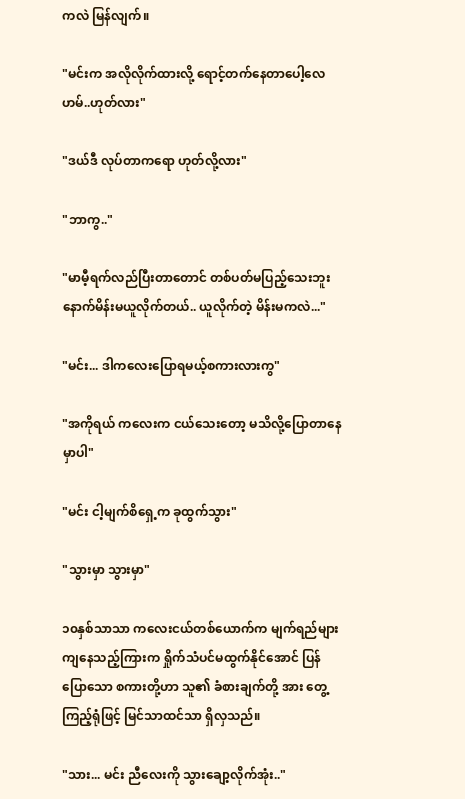ကလဲ မြန်လျက်။

"မင်းက အလိုလိုက်ထားလို့ ရောင့်တက်နေတာပေါ့လေ ဟမ်..ဟုတ်လား"

"ဒယ်ဒီ လုပ်တာကရော ဟုတ်လို့လား"

"ဘာကွ.."

"မာမီ့ရက်လည်ပြီးတာတောင် တစ်ပတ်မပြည့်သေးဘူး နောက်မိန်းမယူလိုက်တယ်.. ယူလိုက်တဲ့ မိန်းမကလဲ..."

"မင်း... ဒါကလေးပြောရမယ့်စကားလားကွ"

"အကိုရယ် ကလေးက ငယ်သေးတော့ မသိလို့ပြောတာနေမှာပါ"

"မင်း ငါ့မျက်စိရှေ့က ခုထွက်သွား"

"သွားမှာ သွားမှာ"

၁၀နှစ်သာသာ ကလေးငယ်တစ်ယောက်က မျက်ရည်များကျနေသည့်ကြားက ရှိုက်သံပင်မထွက်နိုင်အောင် ပြန်ပြောသော စကားတို့ဟာ သူ၏ ခံစားချက်တို့ အား တွေ့ကြည့်ရုံဖြင့် မြင်သာထင်သာ ရှိလှသည်။

"သား... မင်း ညီလေးကို သွားချော့လိုက်အုံး.."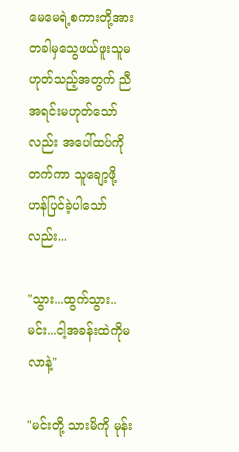မေမေရဲ့စကားတို့အား တခါမှသွေဖယ်ဖူးသူမဟုတ်သည့်အတွက် ညီအရင်းမဟုတ်သော်လည်း အပေါ်ထပ်ကို တက်ကာ သူချော့ဖို့ ဟန်ပြင်ခဲ့ပါသော်လည်း...

"သွား...ထွက်သွား..မင်း...ငါ့အခန်းထဲကိုမလာနဲ့"

"မင်းတို့ သားမိကို မုန်း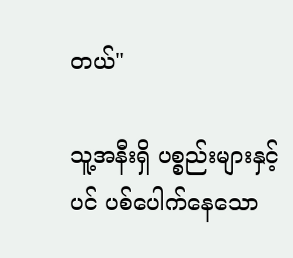တယ်"

သူ့အနီးရှိ ပစ္စည်းများနှင့်ပင် ပစ်ပေါက်နေသော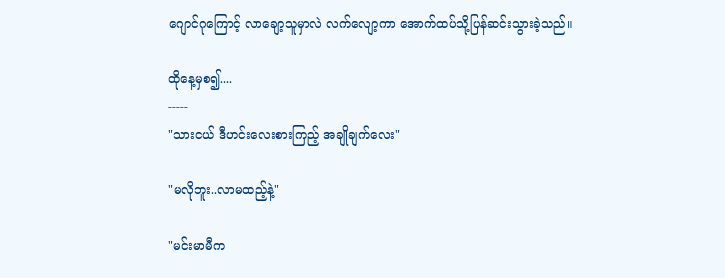ဂျောင်ဂုကြောင့် လာချော့သူမှာလဲ လက်လျော့ကာ အောက်ထပ်သို့ပြန်ဆင်းသွားခဲ့သည်။

ထိုနေ့မှစ၍....
-----
"သားငယ် ဒီဟင်းလေးစားကြည့် အချိုချက်လေး"

"မလိုဘူး..လာမထည့်နဲ့"

"မင်းမာမီက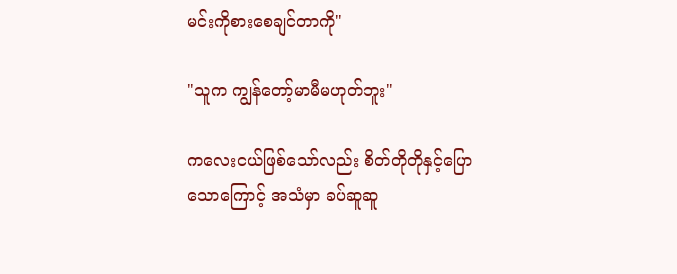မင်းကိုစားစေချင်တာကို"

"သူက ကျွန်တော့်မာမီမဟုတ်ဘူး"

ကလေးငယ်ဖြစ်သော်လည်း စိတ်တိုတိုနှင့်ပြောသောကြောင့် အသံမှာ ခပ်ဆူဆူ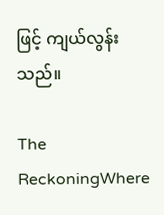ဖြင့် ကျယ်လွန်းသည်။

The ReckoningWhere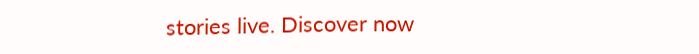stories live. Discover now